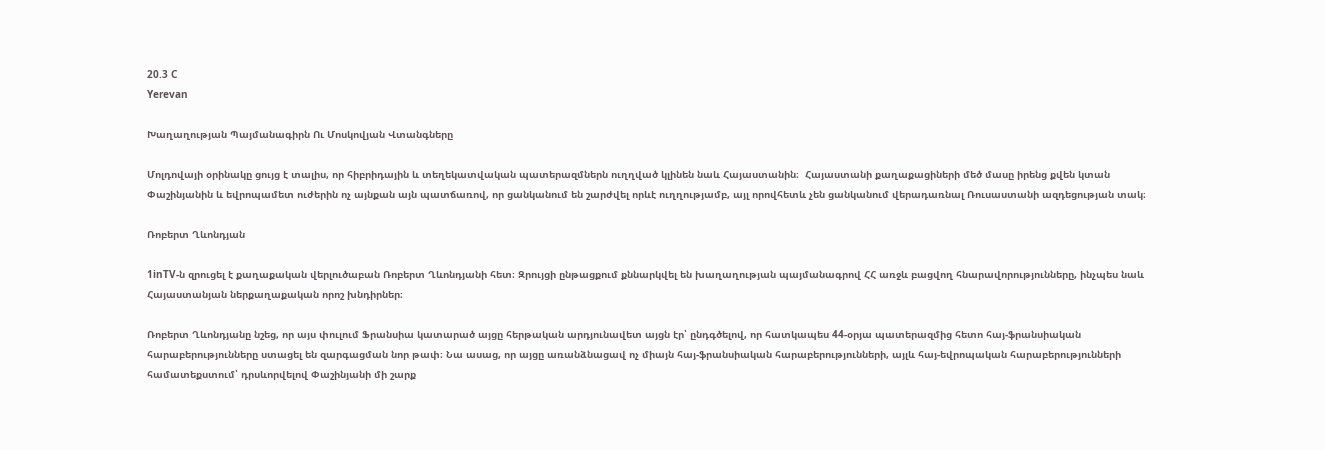20.3 C
Yerevan

Խաղաղության Պայմանագիրն Ու Մոսկովյան Վտանգները

Մոլդովայի օրինակը ցույց է տալիս, որ հիբրիդային և տեղեկատվական պատերազմներն ուղղված կլինեն նաև Հայաստանին։  Հայաստանի քաղաքացիների մեծ մասը իրենց քվեն կտան Փաշինյանին և եվրոպամետ ուժերին ոչ այնքան այն պատճառով, որ ցանկանում են շարժվել որևէ ուղղությամբ, այլ որովհետև չեն ցանկանում վերադառնալ Ռուսաստանի ազդեցության տակ։

Ռոբերտ Ղևոնդյան

1inTV‑ն զրուցել է քաղաքական վերլուծաբան Ռոբերտ Ղևոնդյանի հետ։ Զրույցի ընթացքում քննարկվել են խաղաղության պայմանագրով ՀՀ առջև բացվող հնարավորությունները, ինչպես նաև Հայաստանյան ներքաղաքական որոշ խնդիրներ։

Ռոբերտ Ղևոնդյանը նշեց, որ այս փուլում Ֆրանսիա կատարած այցը հերթական արդյունավետ այցն էր՝ ընդգծելով, որ հատկապես 44-օրյա պատերազմից հետո հայ-ֆրանսիական հարաբերությունները ստացել են զարգացման նոր թափ։ Նա ասաց, որ այցը առանձնացավ ոչ միայն հայ-ֆրանսիական հարաբերությունների, այլև հայ-եվրոպական հարաբերությունների համատեքստում՝ դրսևորվելով Փաշինյանի մի շարք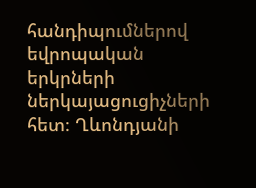հանդիպումներով եվրոպական երկրների ներկայացուցիչների հետ։ Ղևոնդյանի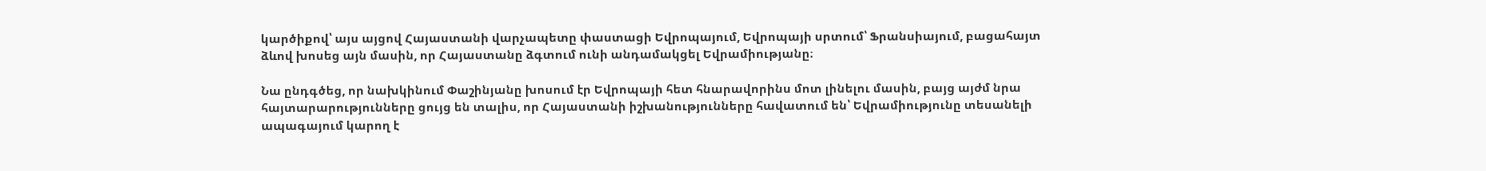կարծիքով՝ այս այցով Հայաստանի վարչապետը փաստացի Եվրոպայում, Եվրոպայի սրտում՝ Ֆրանսիայում, բացահայտ ձևով խոսեց այն մասին, որ Հայաստանը ձգտում ունի անդամակցել Եվրամիությանը։

Նա ընդգծեց, որ նախկինում Փաշինյանը խոսում էր Եվրոպայի հետ հնարավորինս մոտ լինելու մասին, բայց այժմ նրա հայտարարությունները ցույց են տալիս, որ Հայաստանի իշխանությունները հավատում են՝ Եվրամիությունը տեսանելի ապագայում կարող է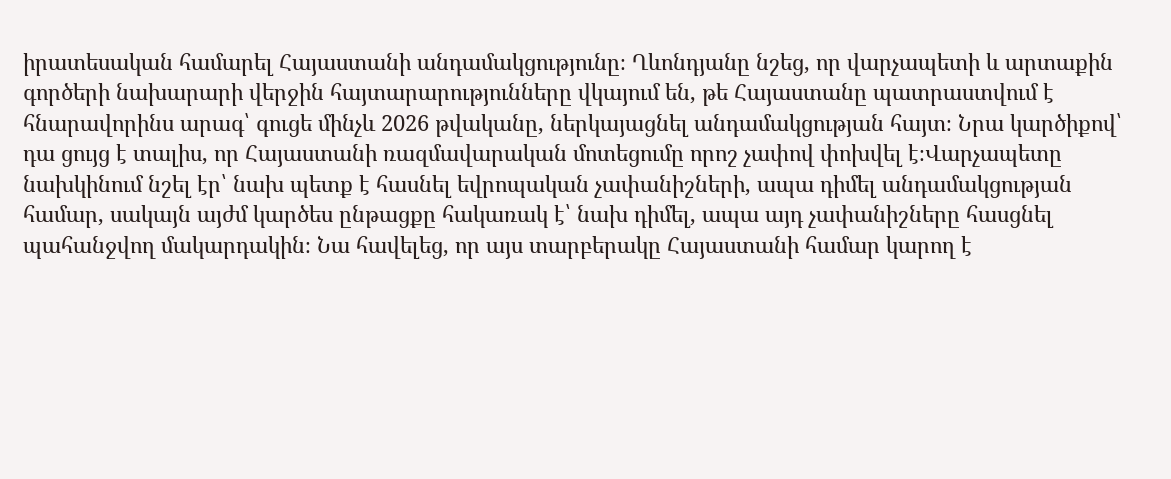իրատեսական համարել Հայաստանի անդամակցությունը։ Ղևոնդյանը նշեց, որ վարչապետի և արտաքին գործերի նախարարի վերջին հայտարարությունները վկայում են, թե Հայաստանը պատրաստվում է հնարավորինս արագ՝ գուցե մինչև 2026 թվականը, ներկայացնել անդամակցության հայտ։ Նրա կարծիքով՝ դա ցույց է տալիս, որ Հայաստանի ռազմավարական մոտեցումը որոշ չափով փոխվել է։Վարչապետը նախկինում նշել էր՝ նախ պետք է հասնել եվրոպական չափանիշների, ապա դիմել անդամակցության համար, սակայն այժմ կարծես ընթացքը հակառակ է՝ նախ դիմել, ապա այդ չափանիշները հասցնել պահանջվող մակարդակին։ Նա հավելեց, որ այս տարբերակը Հայաստանի համար կարող է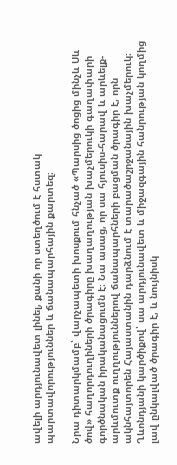ավելի արդյունավետ լինել, քանի որ ստեղծում է հստակ պարտավորություններ և ճանապարհային քարտեզ։

Նրա դիտարկմամբ՝ վարչապետի խոսքում հնչած «Պարսից ծոցից մինչև Սև ծով» հաղորդուղիների ծրագիրը խաղաղության խաչմերուկի գաղափարի գործնական իրականացումն է։ Նա ասաց, որ սա հյուսիս-հարավ և արևելք-արևմուտք ուղղություններով ճանապարհների բացման ծրագիր է, որն ակնհայտորեն Հայաստանին դարձնում է տարածաշրջանային խաչմերուկ։ Ղևոնդյանի կարծիքով՝ սա արդյունավետ և միջազգային հանրության կողմից լավ ընկալված ծրագիր է, և նույնիսկ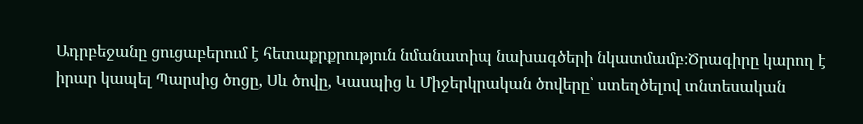Ադրբեջանը ցուցաբերում է հետաքրքրություն նմանատիպ նախագծերի նկատմամբ։Ծրագիրը կարող է իրար կապել Պարսից ծոցը, Սև ծովը, Կասպից և Միջերկրական ծովերը՝ ստեղծելով տնտեսական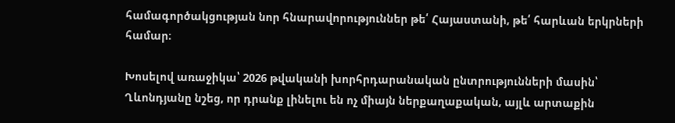համագործակցության նոր հնարավորություններ թե՛ Հայաստանի, թե՛ հարևան երկրների համար։

Խոսելով առաջիկա՝ 2026 թվականի խորհրդարանական ընտրությունների մասին՝ Ղևոնդյանը նշեց, որ դրանք լինելու են ոչ միայն ներքաղաքական, այլև արտաքին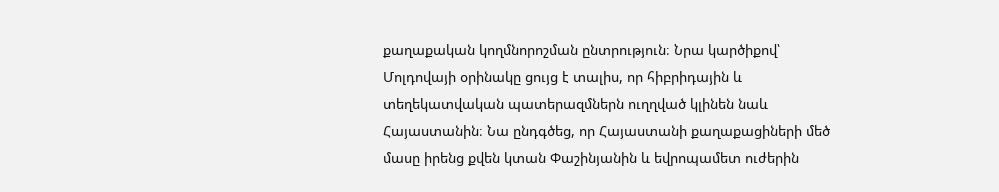քաղաքական կողմնորոշման ընտրություն։ Նրա կարծիքով՝ Մոլդովայի օրինակը ցույց է տալիս, որ հիբրիդային և տեղեկատվական պատերազմներն ուղղված կլինեն նաև Հայաստանին։ Նա ընդգծեց, որ Հայաստանի քաղաքացիների մեծ մասը իրենց քվեն կտան Փաշինյանին և եվրոպամետ ուժերին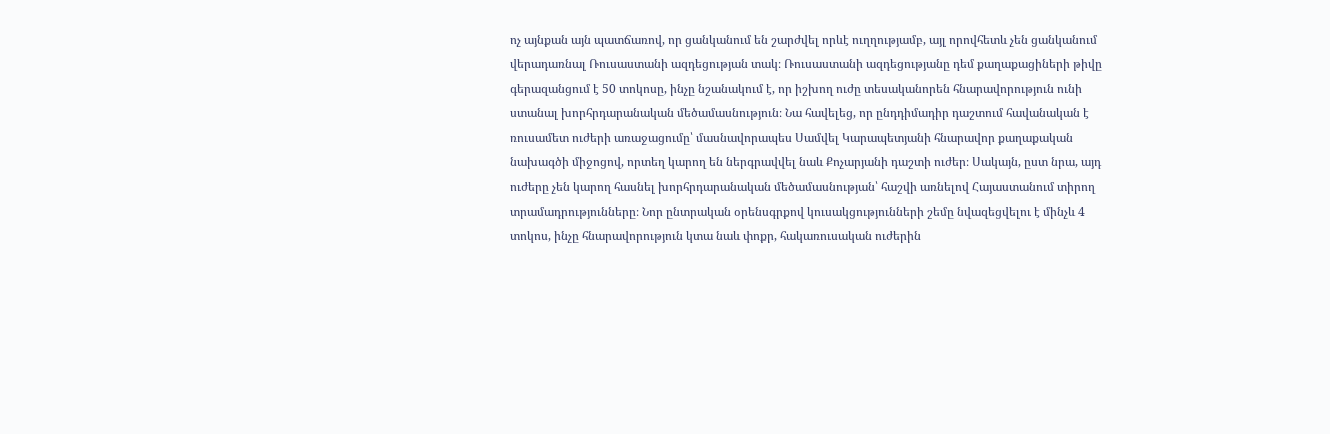ոչ այնքան այն պատճառով, որ ցանկանում են շարժվել որևէ ուղղությամբ, այլ որովհետև չեն ցանկանում վերադառնալ Ռուսաստանի ազդեցության տակ։ Ռուսաստանի ազդեցությանը դեմ քաղաքացիների թիվը գերազանցում է 50 տոկոսը, ինչը նշանակում է, որ իշխող ուժը տեսականորեն հնարավորություն ունի ստանալ խորհրդարանական մեծամասնություն։ Նա հավելեց, որ ընդդիմադիր դաշտում հավանական է ռուսամետ ուժերի առաջացումը՝ մասնավորապես Սամվել Կարապետյանի հնարավոր քաղաքական նախագծի միջոցով, որտեղ կարող են ներգրավվել նաև Քոչարյանի դաշտի ուժեր։ Սակայն, ըստ նրա, այդ ուժերը չեն կարող հասնել խորհրդարանական մեծամասնության՝ հաշվի առնելով Հայաստանում տիրող տրամադրությունները։ Նոր ընտրական օրենսգրքով կուսակցությունների շեմը նվազեցվելու է մինչև 4 տոկոս, ինչը հնարավորություն կտա նաև փոքր, հակառուսական ուժերին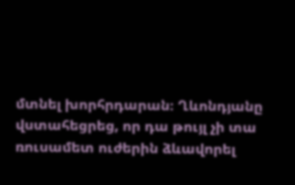մտնել խորհրդարան։ Ղևոնդյանը վստահեցրեց, որ դա թույլ չի տա ռուսամետ ուժերին ձևավորել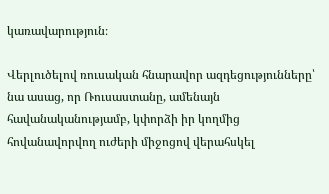կառավարություն։

Վերլուծելով ռուսական հնարավոր ազդեցությունները՝ նա ասաց, որ Ռուսաստանը, ամենայն հավանականությամբ, կփորձի իր կողմից հովանավորվող ուժերի միջոցով վերահսկել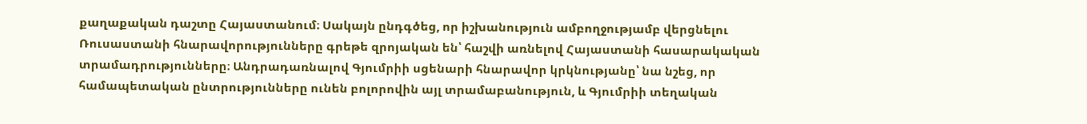քաղաքական դաշտը Հայաստանում։ Սակայն ընդգծեց, որ իշխանություն ամբողջությամբ վերցնելու Ռուսաստանի հնարավորությունները գրեթե զրոյական են՝ հաշվի առնելով Հայաստանի հասարակական տրամադրությունները։ Անդրադառնալով Գյումրիի սցենարի հնարավոր կրկնությանը՝ նա նշեց, որ համապետական ընտրությունները ունեն բոլորովին այլ տրամաբանություն, և Գյումրիի տեղական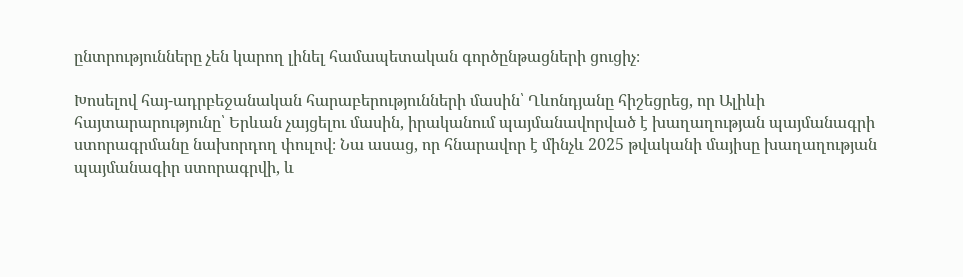ընտրությունները չեն կարող լինել համապետական գործընթացների ցուցիչ։

Խոսելով հայ-ադրբեջանական հարաբերությունների մասին՝ Ղևոնդյանը հիշեցրեց, որ Ալիևի հայտարարությունը՝ Երևան չայցելու մասին, իրականում պայմանավորված է խաղաղության պայմանագրի ստորագրմանը նախորդող փուլով։ Նա ասաց, որ հնարավոր է մինչև 2025 թվականի մայիսը խաղաղության պայմանագիր ստորագրվի, և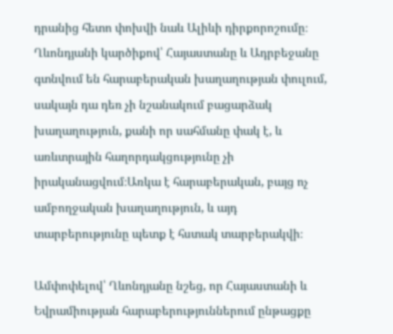դրանից հետո փոխվի նաև Ալիևի դիրքորոշումը։ Ղևոնդյանի կարծիքով՝ Հայաստանը և Ադրբեջանը գտնվում են հարաբերական խաղաղության փուլում, սակայն դա դեռ չի նշանակում բացարձակ խաղաղություն, քանի որ սահմանը փակ է, և առևտրային հաղորդակցությունը չի իրականացվում։Առկա է հարաբերական, բայց ոչ ամբողջական խաղաղություն, և այդ տարբերությունը պետք է հստակ տարբերակվի։

Ամփոփելով՝ Ղևոնդյանը նշեց, որ Հայաստանի և Եվրամիության հարաբերություններում ընթացքը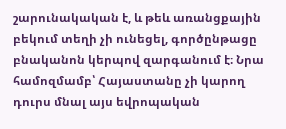շարունակական է, և թեև առանցքային բեկում տեղի չի ունեցել, գործընթացը բնականոն կերպով զարգանում է։ Նրա համոզմամբ՝ Հայաստանը չի կարող դուրս մնալ այս եվրոպական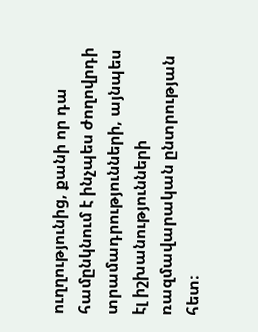ուղղությունից, քանի որ դա համընկնում է ինչպես ժողովրդի տրամադրությունների, այնպես էլ իշխանությունների ռազմավարական ընտրության հետ։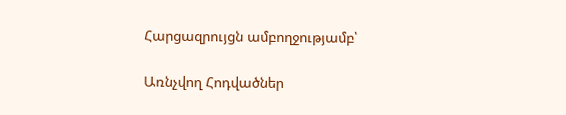Հարցազրույցն ամբողջությամբ՝

Առնչվող Հոդվածներ